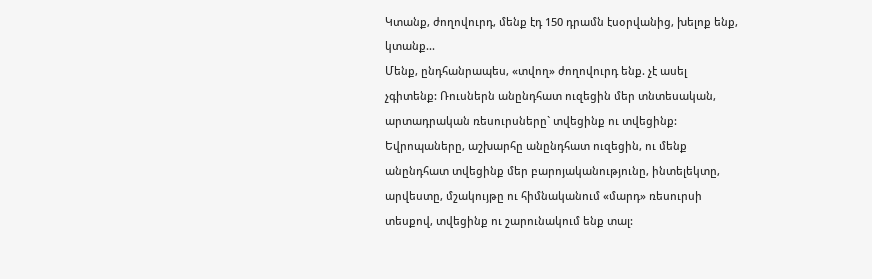Կտանք, ժողովուրդ, մենք էդ 150 դրամն էսօրվանից, խելոք ենք, կտանք...
Մենք, ընդհանրապես, «տվող» ժողովուրդ ենք. չէ ասել չգիտենք: Ռուսներն անընդհատ ուզեցին մեր տնտեսական, արտադրական ռեսուրսները` տվեցինք ու տվեցինք: Եվրոպաները, աշխարհը անընդհատ ուզեցին, ու մենք անընդհատ տվեցինք մեր բարոյականությունը, ինտելեկտը, արվեստը, մշակույթը ու հիմնականում «մարդ» ռեսուրսի տեսքով, տվեցինք ու շարունակում ենք տալ: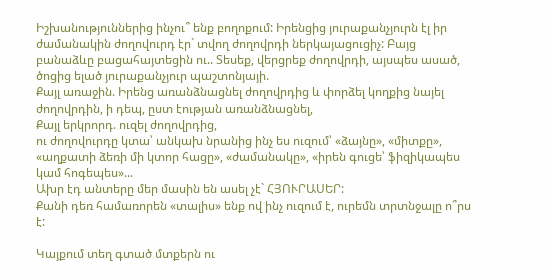Իշխանություններից ինչու՞ ենք բողոքում: Իրենցից յուրաքանչյուրն էլ իր ժամանակին ժողովուրդ էր` տվող ժողովրդի ներկայացուցիչ: Բայց բանաձևը բացահայտեցին ու.. Տեսեք, վերցրեք ժողովրդի, այսպես ասած, ծոցից ելած յուրաքանչյուր պաշտոնյայի.
Քայլ առաջին. Իրենց առանձնացնել ժողովրդից և փորձել կողքից նայել ժողովրդին, ի դեպ, ըստ էության առանձնացնել,
Քայլ երկրորդ. ուզել ժողովրդից,
ու ժողովուրդը կտա՝ անկախ նրանից ինչ ես ուզում՝ «ձայնը», «միտքը», «աղքատի ձեռի մի կտոր հացը», «ժամանակը», «իրեն գուցե՝ ֆիզիկապես կամ հոգեպես»...
Ախր էդ անտերը մեր մասին են ասել չէ` ՀՅՈՒՐԱՍԵՐ:
Քանի դեռ համառորեն «տալիս» ենք ով ինչ ուզում է, ուրեմն տրտնջալը ո՞րս է:

Կայքում տեղ գտած մտքերն ու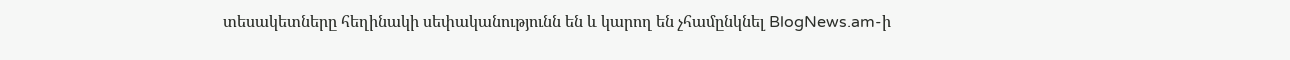տեսակետները հեղինակի սեփականությունն են և կարող են չհամընկնել BlogNews.am-ի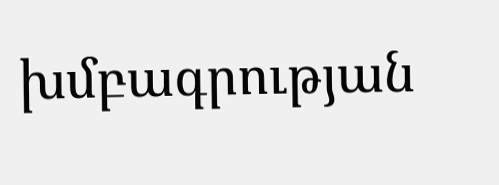խմբագրության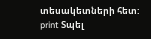տեսակետների հետ:
print Տպել